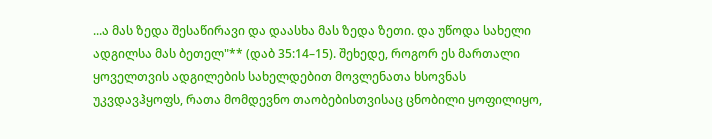...ა მას ზედა შესაწირავი და დაასხა მას ზედა ზეთი. და უწოდა სახელი ადგილსა მას ბეთელ"** (დაბ 35:14–15). შეხედე, როგორ ეს მართალი ყოველთვის ადგილების სახელდებით მოვლენათა ხსოვნას უკვდავჰყოფს, რათა მომდევნო თაობებისთვისაც ცნობილი ყოფილიყო,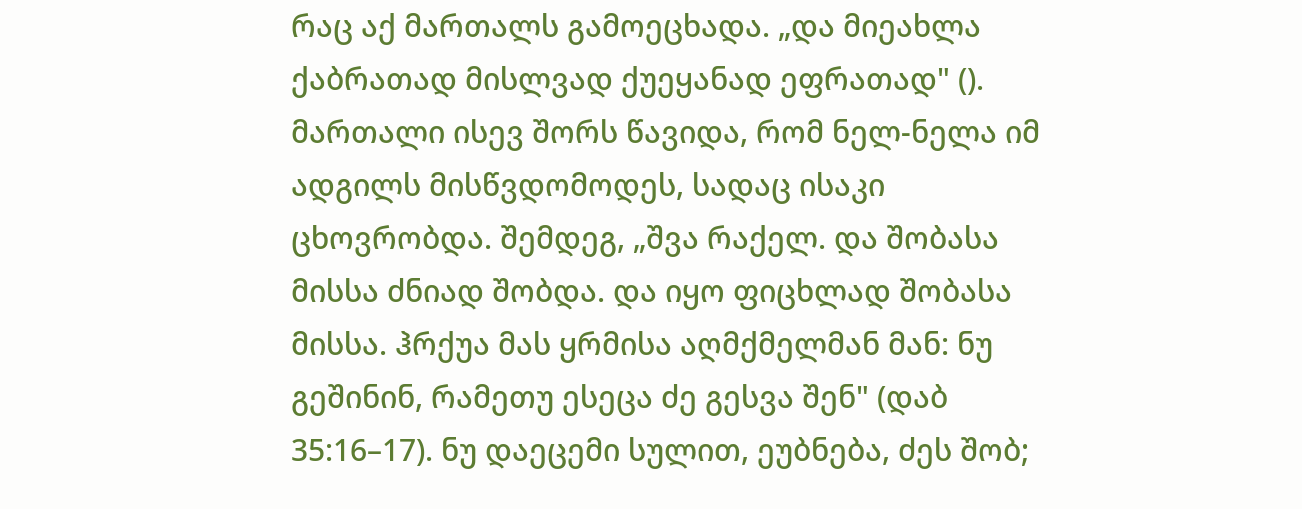რაც აქ მართალს გამოეცხადა. „და მიეახლა ქაბრათად მისლვად ქუეყანად ეფრათად" (). მართალი ისევ შორს წავიდა, რომ ნელ-ნელა იმ ადგილს მისწვდომოდეს, სადაც ისაკი ცხოვრობდა. შემდეგ, „შვა რაქელ. და შობასა მისსა ძნიად შობდა. და იყო ფიცხლად შობასა მისსა. ჰრქუა მას ყრმისა აღმქმელმან მან: ნუ გეშინინ, რამეთუ ესეცა ძე გესვა შენ" (დაბ 35:16–17). ნუ დაეცემი სულით, ეუბნება, ძეს შობ;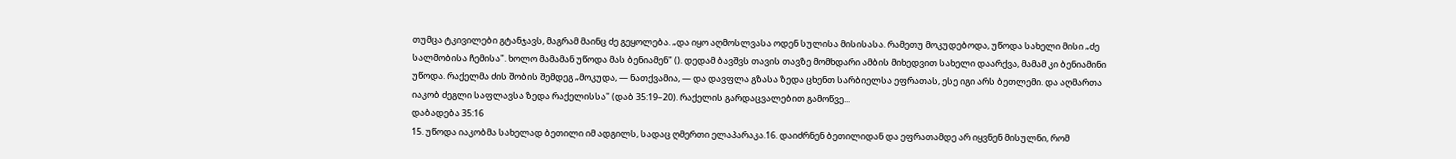თუმცა ტკივილები გტანჯავს, მაგრამ მაინც ძე გეყოლება. „და იყო აღმოსლვასა ოდენ სულისა მისისასა. რამეთუ მოკუდებოდა, უწოდა სახელი მისი „ძე სალმობისა ჩემისა". ხოლო მამამან უწოდა მას ბენიამენ" (). დედამ ბავშვს თავის თავზე მომხდარი ამბის მიხედვით სახელი დაარქვა, მამამ კი ბენიამინი უწოდა. რაქელმა ძის შობის შემდეგ „მოკუდა, — ნათქვამია, — და დავფლა გზასა ზედა ცხენთ სარბიელსა ეფრათას, ესე იგი არს ბეთლემი. და აღმართა იაკობ ძეგლი საფლავსა ზედა რაქელისსა" (დაბ 35:19–20). რაქელის გარდაცვალებით გამოწვე...
დაბადება 35:16
15. უწოდა იაკობმა სახელად ბეთილი იმ ადგილს, სადაც ღმერთი ელაპარაკა.16. დაიძრნენ ბეთილიდან და ეფრათამდე არ იყვნენ მისულნი, რომ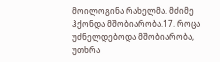მოილოგინა რახელმა. მძიმე ჰქონდა მშობიარობა.17. როცა უძნელდებოდა მშობიარობა, უთხრა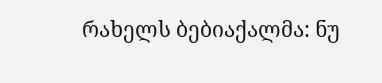რახელს ბებიაქალმა: ნუ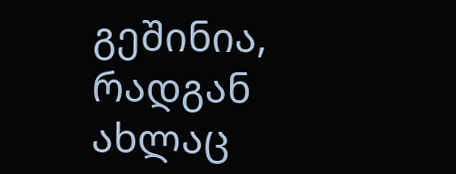გეშინია, რადგან ახლაც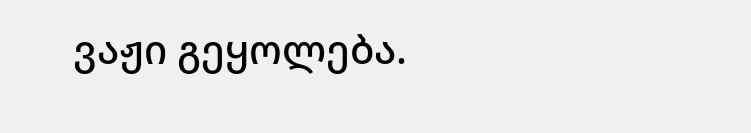ვაჟი გეყოლება.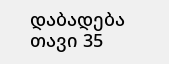დაბადება თავი 35